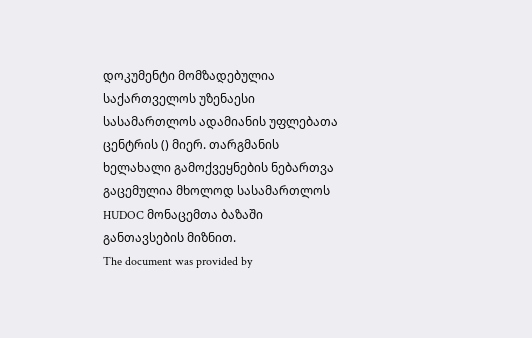დოკუმენტი მომზადებულია საქართველოს უზენაესი სასამართლოს ადამიანის უფლებათა ცენტრის () მიერ. თარგმანის ხელახალი გამოქვეყნების ნებართვა გაცემულია მხოლოდ სასამართლოს HUDOC მონაცემთა ბაზაში განთავსების მიზნით.
The document was provided by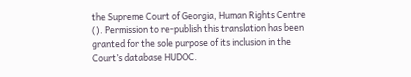the Supreme Court of Georgia, Human Rights Centre (). Permission to re-publish this translation has been granted for the sole purpose of its inclusion in the Court’s database HUDOC.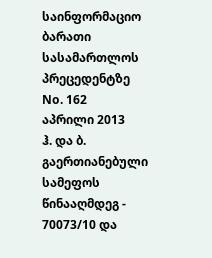საინფორმაციო ბარათი სასამართლოს პრეცედენტზე No. 162
აპრილი 2013
ჰ. და ბ. გაერთიანებული სამეფოს წინააღმდეგ - 70073/10 და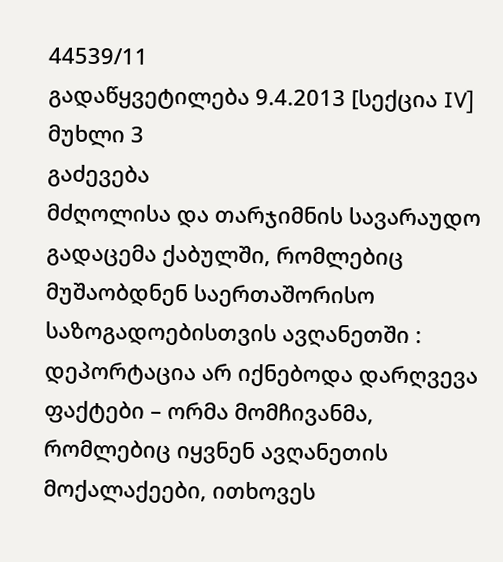44539/11
გადაწყვეტილება 9.4.2013 [სექცია IV]
მუხლი 3
გაძევება
მძღოლისა და თარჯიმნის სავარაუდო გადაცემა ქაბულში, რომლებიც მუშაობდნენ საერთაშორისო საზოგადოებისთვის ავღანეთში : დეპორტაცია არ იქნებოდა დარღვევა
ფაქტები – ორმა მომჩივანმა, რომლებიც იყვნენ ავღანეთის მოქალაქეები, ითხოვეს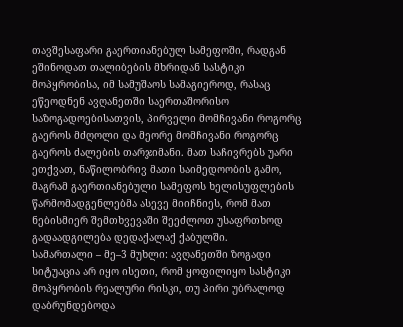თავშესაფარი გაერთიანებულ სამეფოში, რადგან ეშინოდათ თალიბების მხრიდან სასტიკი მოპყრობისა, იმ სამუშაოს სამაგიეროდ, რასაც ეწეოდნენ ავღანეთში საერთაშორისო საზოგადოებისათვის, პირველი მომჩივანი როგორც გაეროს მძღოლი და მეორე მომჩივანი როგორც გაეროს ძალების თარჯიმანი. მათ საჩივრებს უარი ეთქვათ, ნაწილობრივ მათი საიმედოობის გამო, მაგრამ გაერთიანებული სამეფოს ხელისუფლების წარმომადგენლებმა ასევე მიიჩნიეს, რომ მათ ნებისმიერ შემთხვევაში შეეძლოთ უსაფრთხოდ გადაადგილება დედაქალაქ ქაბულში.
სამართალი – მე–3 მუხლი: ავღანეთში ზოგადი სიტუაცია არ იყო ისეთი, რომ ყოფილიყო სასტიკი მოპყრობის რეალური რისკი, თუ პირი უბრალოდ დაბრუნდებოდა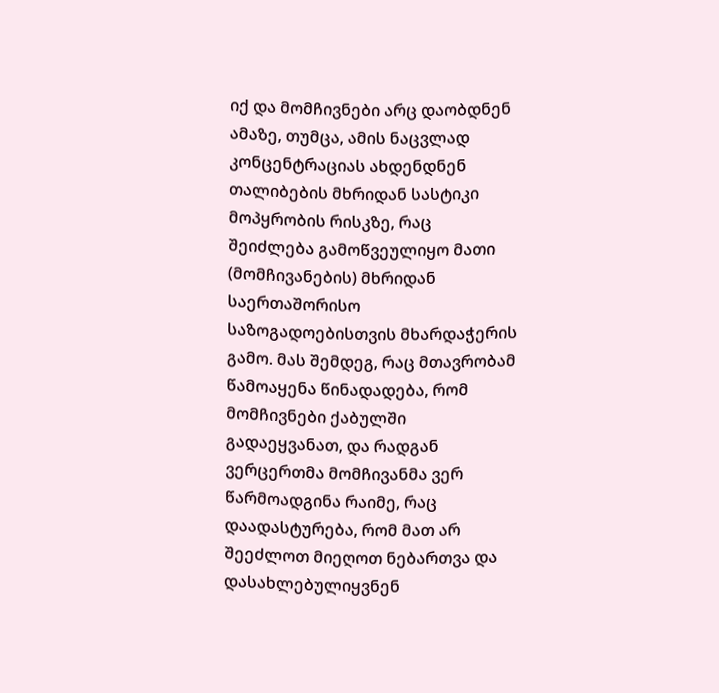იქ და მომჩივნები არც დაობდნენ ამაზე, თუმცა, ამის ნაცვლად კონცენტრაციას ახდენდნენ თალიბების მხრიდან სასტიკი მოპყრობის რისკზე, რაც შეიძლება გამოწვეულიყო მათი (მომჩივანების) მხრიდან საერთაშორისო საზოგადოებისთვის მხარდაჭერის გამო. მას შემდეგ, რაც მთავრობამ წამოაყენა წინადადება, რომ მომჩივნები ქაბულში გადაეყვანათ, და რადგან ვერცერთმა მომჩივანმა ვერ წარმოადგინა რაიმე, რაც დაადასტურება, რომ მათ არ შეეძლოთ მიეღოთ ნებართვა და დასახლებულიყვნენ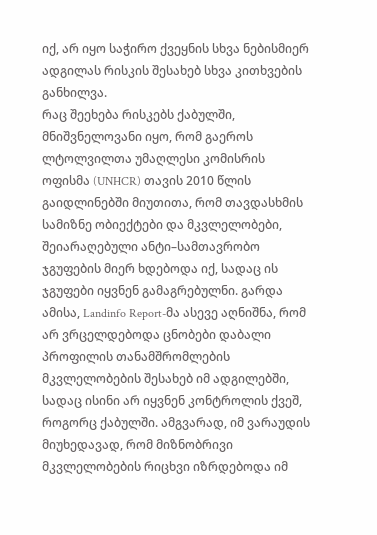იქ, არ იყო საჭირო ქვეყნის სხვა ნებისმიერ ადგილას რისკის შესახებ სხვა კითხვების განხილვა.
რაც შეეხება რისკებს ქაბულში, მნიშვნელოვანი იყო, რომ გაეროს ლტოლვილთა უმაღლესი კომისრის ოფისმა (UNHCR) თავის 2010 წლის გაიდლინებში მიუთითა, რომ თავდასხმის სამიზნე ობიექტები და მკვლელობები, შეიარაღებული ანტი–სამთავრობო ჯგუფების მიერ ხდებოდა იქ, სადაც ის ჯგუფები იყვნენ გამაგრებულნი. გარდა ამისა, Landinfo Report-მა ასევე აღნიშნა, რომ არ ვრცელდებოდა ცნობები დაბალი პროფილის თანამშრომლების მკვლელობების შესახებ იმ ადგილებში, სადაც ისინი არ იყვნენ კონტროლის ქვეშ, როგორც ქაბულში. ამგვარად, იმ ვარაუდის მიუხედავად, რომ მიზნობრივი მკვლელობების რიცხვი იზრდებოდა იმ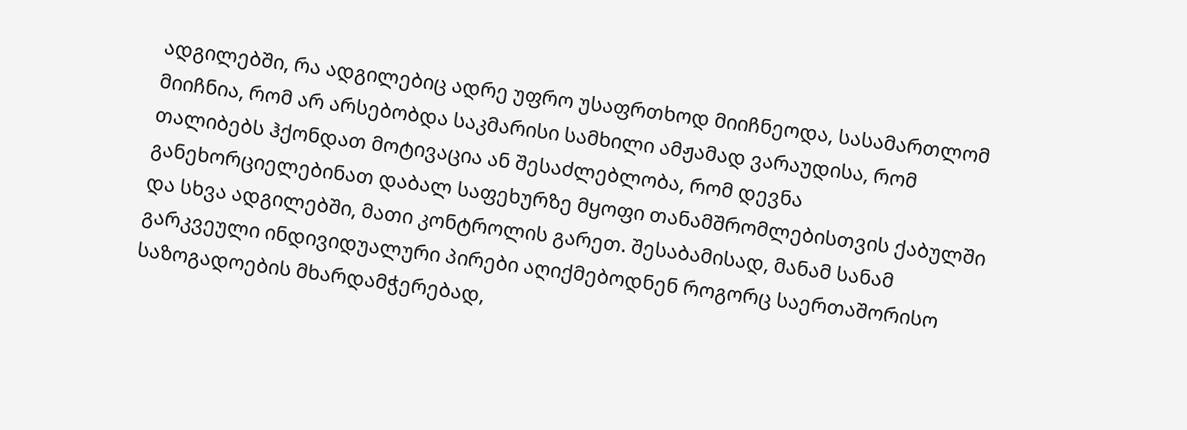ადგილებში, რა ადგილებიც ადრე უფრო უსაფრთხოდ მიიჩნეოდა, სასამართლომ მიიჩნია, რომ არ არსებობდა საკმარისი სამხილი ამჟამად ვარაუდისა, რომ თალიბებს ჰქონდათ მოტივაცია ან შესაძლებლობა, რომ დევნა განეხორციელებინათ დაბალ საფეხურზე მყოფი თანამშრომლებისთვის ქაბულში და სხვა ადგილებში, მათი კონტროლის გარეთ. შესაბამისად, მანამ სანამ გარკვეული ინდივიდუალური პირები აღიქმებოდნენ როგორც საერთაშორისო საზოგადოების მხარდამჭერებად,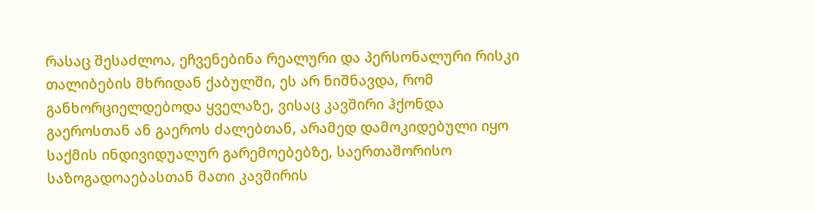რასაც შესაძლოა, ეჩვენებინა რეალური და პერსონალური რისკი თალიბების მხრიდან ქაბულში, ეს არ ნიშნავდა, რომ განხორციელდებოდა ყველაზე, ვისაც კავშირი ჰქონდა გაეროსთან ან გაეროს ძალებთან, არამედ დამოკიდებული იყო საქმის ინდივიდუალურ გარემოებებზე, საერთაშორისო საზოგადოაებასთან მათი კავშირის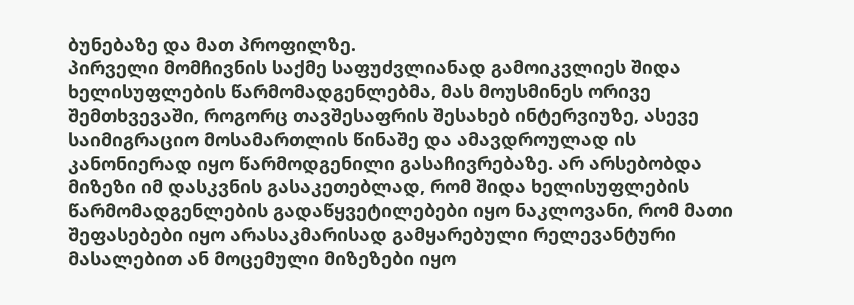ბუნებაზე და მათ პროფილზე.
პირველი მომჩივნის საქმე საფუძვლიანად გამოიკვლიეს შიდა ხელისუფლების წარმომადგენლებმა, მას მოუსმინეს ორივე შემთხვევაში, როგორც თავშესაფრის შესახებ ინტერვიუზე, ასევე საიმიგრაციო მოსამართლის წინაშე და ამავდროულად ის კანონიერად იყო წარმოდგენილი გასაჩივრებაზე. არ არსებობდა მიზეზი იმ დასკვნის გასაკეთებლად, რომ შიდა ხელისუფლების წარმომადგენლების გადაწყვეტილებები იყო ნაკლოვანი, რომ მათი შეფასებები იყო არასაკმარისად გამყარებული რელევანტური მასალებით ან მოცემული მიზეზები იყო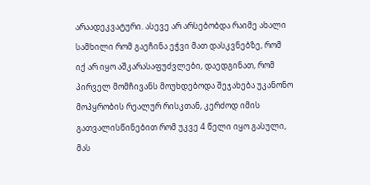არაადეკვატური. ასევე არ არსებობდა რაიმე ახალი სამხილი რომ გაეჩინა ეჭვი მათ დასკვნებზე, რომ იქ არ იყო აშკარასაფუძვლები, დაედგინათ, რომ პირველ მომჩივანს მოუხდებოდა შეჯახება უკანონო მოპყრობის რეალურ რისკთან, კერძოდ იმის გათვალისწინებით რომ უკვე 4 წელი იყო გასული, მას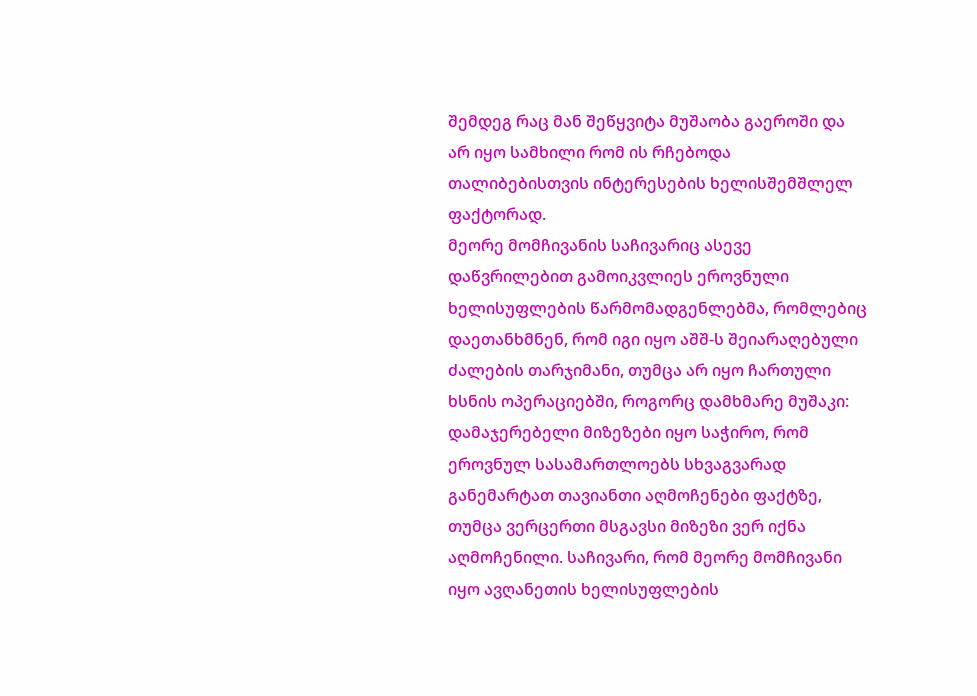შემდეგ რაც მან შეწყვიტა მუშაობა გაეროში და არ იყო სამხილი რომ ის რჩებოდა თალიბებისთვის ინტერესების ხელისშემშლელ ფაქტორად.
მეორე მომჩივანის საჩივარიც ასევე დაწვრილებით გამოიკვლიეს ეროვნული ხელისუფლების წარმომადგენლებმა, რომლებიც დაეთანხმნენ, რომ იგი იყო აშშ-ს შეიარაღებული ძალების თარჯიმანი, თუმცა არ იყო ჩართული ხსნის ოპერაციებში, როგორც დამხმარე მუშაკი: დამაჯერებელი მიზეზები იყო საჭირო, რომ ეროვნულ სასამართლოებს სხვაგვარად განემარტათ თავიანთი აღმოჩენები ფაქტზე, თუმცა ვერცერთი მსგავსი მიზეზი ვერ იქნა აღმოჩენილი. საჩივარი, რომ მეორე მომჩივანი იყო ავღანეთის ხელისუფლების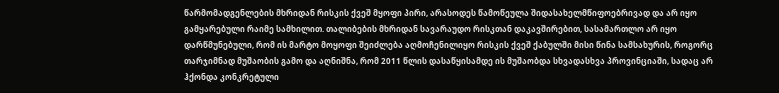წარმომადგენლების მხრიდან რისკის ქვეშ მყოფი პირი, არასოდეს წამოწეულა შიდასახელმწიფოებრივად და არ იყო გამყარებული რაიმე სამხილით. თალიბების მხრიდან სავარაუდო რისკთან დაკავშირებით, სასამართლო არ იყო დარწმუნებული, რომ ის მარტო მოყოფი შეიძლება აღმოჩენილიყო რისკის ქვეშ ქაბულში მისი წინა სამსახურის, როგორც თარჯიმნად მუშაობის გამო და აღნიშნა, რომ 2011 წლის დასაწყისამდე ის მუშაობდა სხვადასხვა პროვინციაში, სადაც არ ჰქონდა კონკრეტული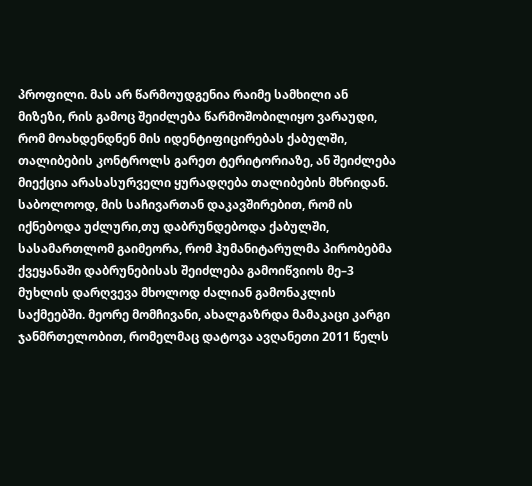პროფილი. მას არ წარმოუდგენია რაიმე სამხილი ან მიზეზი, რის გამოც შეიძლება წარმოშობილიყო ვარაუდი, რომ მოახდენდნენ მის იდენტიფიცირებას ქაბულში, თალიბების კონტროლს გარეთ ტერიტორიაზე, ან შეიძლება მიექცია არასასურველი ყურადღება თალიბების მხრიდან. საბოლოოდ, მის საჩივართან დაკავშირებით, რომ ის იქნებოდა უძლური,თუ დაბრუნდებოდა ქაბულში, სასამართლომ გაიმეორა, რომ ჰუმანიტარულმა პირობებმა ქვეყანაში დაბრუნებისას შეიძლება გამოიწვიოს მე–3 მუხლის დარღვევა მხოლოდ ძალიან გამონაკლის საქმეებში. მეორე მომჩივანი, ახალგაზრდა მამაკაცი კარგი ჯანმრთელობით, რომელმაც დატოვა ავღანეთი 2011 წელს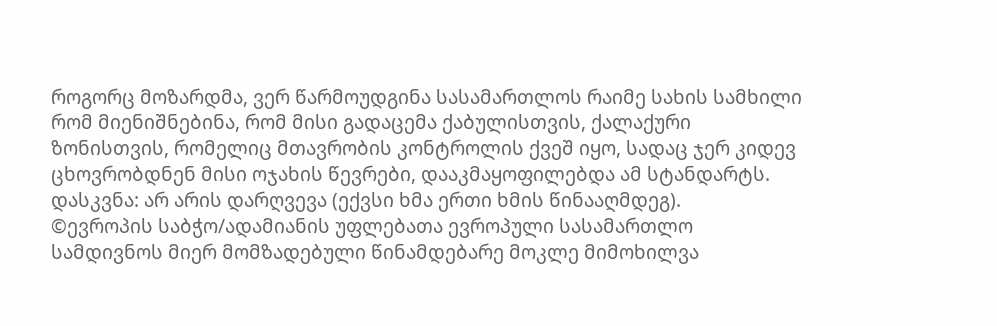როგორც მოზარდმა, ვერ წარმოუდგინა სასამართლოს რაიმე სახის სამხილი რომ მიენიშნებინა, რომ მისი გადაცემა ქაბულისთვის, ქალაქური ზონისთვის, რომელიც მთავრობის კონტროლის ქვეშ იყო, სადაც ჯერ კიდევ ცხოვრობდნენ მისი ოჯახის წევრები, დააკმაყოფილებდა ამ სტანდარტს.
დასკვნა: არ არის დარღვევა (ექვსი ხმა ერთი ხმის წინააღმდეგ).
©ევროპის საბჭო/ადამიანის უფლებათა ევროპული სასამართლო
სამდივნოს მიერ მომზადებული წინამდებარე მოკლე მიმოხილვა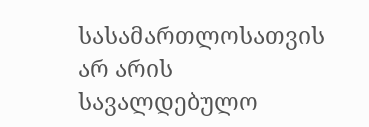სასამართლოსათვის არ არის სავალდებულო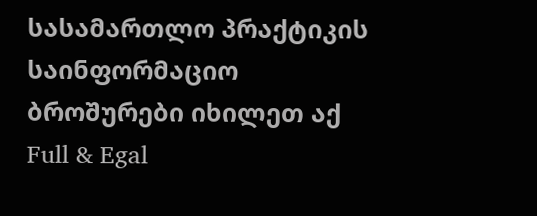სასამართლო პრაქტიკის საინფორმაციო ბროშურები იხილეთ აქ
Full & Egal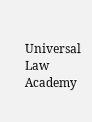Universal Law Academy